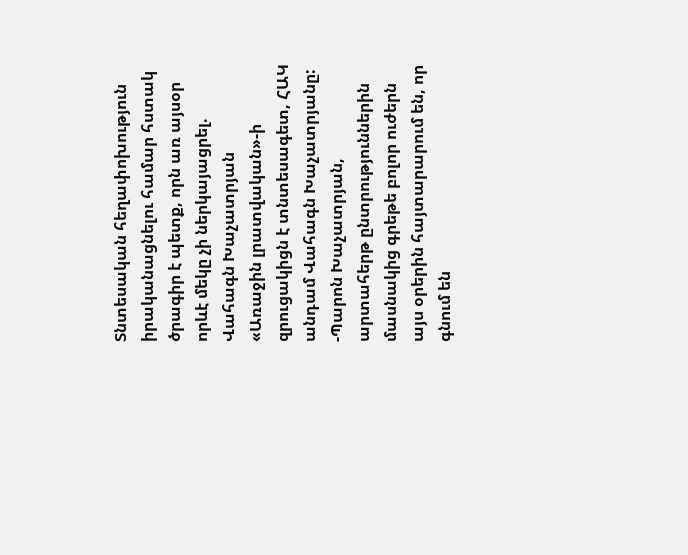Տնտեսական հեղափոխություն իրականացնելու համար հստակ ծրագիր է պետք, որն առ այսօր որևէ մեկը չի ներկայացրել. Վահագն Խաչատրյան
«Առաջին լրատվական»-ի զրուցակիցն է տնտեսագետ, ՀԱԿ անդամ Վահագն Խաչատրյանը:
-Պարոն Խաչատրյան, արտահերթ ընտրություններին մասնակից գրեթե բոլոր ուժերն այս օրերին հայտարարում են, որ գնում են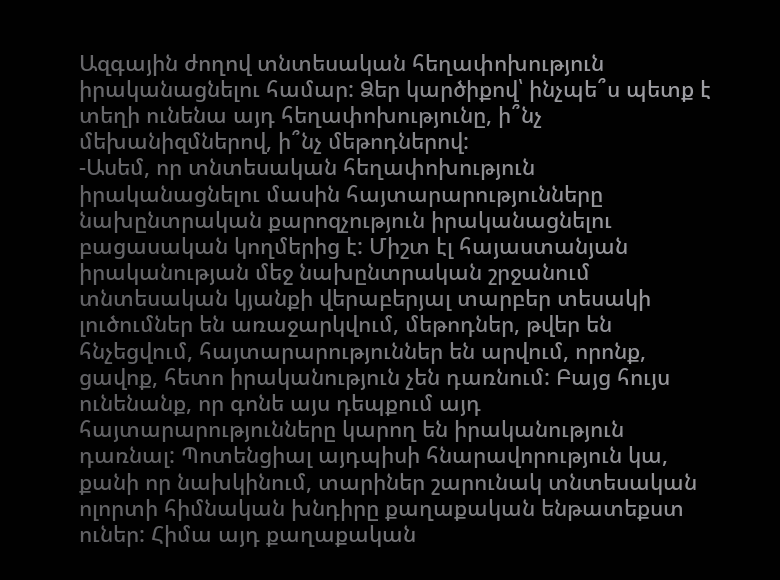Ազգային ժողով տնտեսական հեղափոխություն իրականացնելու համար: Ձեր կարծիքով՝ ինչպե՞ս պետք է տեղի ունենա այդ հեղափոխությունը, ի՞նչ մեխանիզմներով, ի՞նչ մեթոդներով:
-Ասեմ, որ տնտեսական հեղափոխություն իրականացնելու մասին հայտարարությունները նախընտրական քարոզչություն իրականացնելու բացասական կողմերից է: Միշտ էլ հայաստանյան իրականության մեջ նախընտրական շրջանում տնտեսական կյանքի վերաբերյալ տարբեր տեսակի լուծումներ են առաջարկվում, մեթոդներ, թվեր են հնչեցվում, հայտարարություններ են արվում, որոնք, ցավոք, հետո իրականություն չեն դառնում: Բայց հույս ունենանք, որ գոնե այս դեպքում այդ հայտարարությունները կարող են իրականություն դառնալ: Պոտենցիալ այդպիսի հնարավորություն կա, քանի որ նախկինում, տարիներ շարունակ տնտեսական ոլորտի հիմնական խնդիրը քաղաքական ենթատեքստ ուներ: Հիմա այդ քաղաքական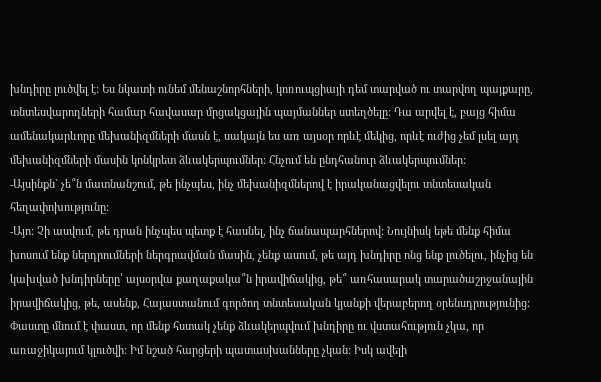խնդիրը լուծվել է: Ես նկատի ունեմ մենաշնորհների, կոռուպցիայի դեմ տարված ու տարվող պայքարը, տնտեսվարողների համար հավասար մրցակցային պայմաններ ստեղծելը: Դա արվել է, բայց հիմա ամենակարևորը մեխանիզմների մասն է, սակայն ես առ այսօր որևէ մեկից, որևէ ուժից չեմ լսել այդ մեխանիզմների մասին կոնկրետ ձևակերպումներ: Հնչում են ընդհանուր ձևակերպումներ:
-Այսինքն` չե՞ն մատնանշում, թե ինչպես, ինչ մեխանիզմներով է իրականացվելու տնտեսական հեղափոխությունը:
-Այո: Չի ասվում, թե դրան ինչպես պետք է հասնել, ինչ ճանապարհներով: Նույնիսկ եթե մենք հիմա խոսում ենք ներդրումների ներգրավման մասին, չենք ասում, թե այդ խնդիրը ոնց ենք լուծելու, ինչից են կախված խնդիրները՝ այսօրվա քաղաքակա՞ն իրավիճակից, թե՞ առհասարակ տարածաշրջանային իրավիճակից, թե, ասենք, Հայաստանում գործող տնտեսական կյանքի վերաբերող օրենսդրությունից: Փաստը մնում է փաստ, որ մենք հստակ չենք ձևակերպվում խնդիրը ու վստահություն չկա, որ առաջիկայում կլուծվի: Իմ նշած հարցերի պատասխանները չկան: Իսկ ավելի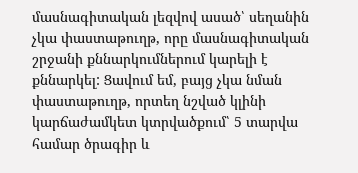մասնագիտական լեզվով ասած՝ սեղանին չկա փաստաթուղթ, որը մասնագիտական շրջանի քննարկումներում կարելի է քննարկել: Ցավում եմ, բայց չկա նման փաստաթուղթ, որտեղ նշված կլինի կարճաժամկետ կտրվածքում՝ 5 տարվա համար ծրագիր և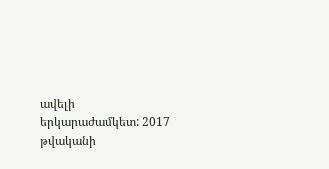ավելի երկարաժամկետ: 2017 թվականի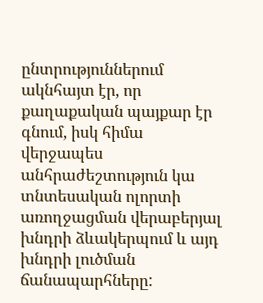ընտրություններում ակնհայտ էր, որ քաղաքական պայքար էր գնում, իսկ հիմա վերջապես անհրաժեշտություն կա տնտեսական ոլորտի առողջացման վերաբերյալ խնդրի ձևակերպում և այդ խնդրի լուծման ճանապարհները: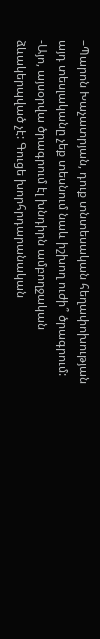–Պարոն Խաչատրյան, դուք տնտեսական հեղափոխության այդ տեսլականը չեք տեսնում նաև իշխող ուժի՞ ծրագրում:
-Այո, այսօրվա ծրագրում էլ խնդիրն ամբողջական ձևակերպված չէ: Գուցե խորհրդարանական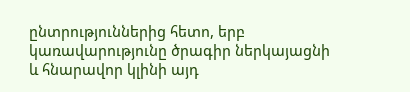ընտրություններից հետո, երբ կառավարությունը ծրագիր ներկայացնի և հնարավոր կլինի այդ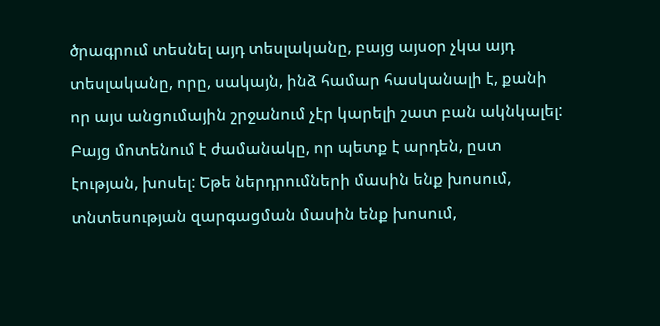ծրագրում տեսնել այդ տեսլականը, բայց այսօր չկա այդ տեսլականը, որը, սակայն, ինձ համար հասկանալի է, քանի որ այս անցումային շրջանում չէր կարելի շատ բան ակնկալել: Բայց մոտենում է ժամանակը, որ պետք է արդեն, ըստ էության, խոսել: Եթե ներդրումների մասին ենք խոսում, տնտեսության զարգացման մասին ենք խոսում,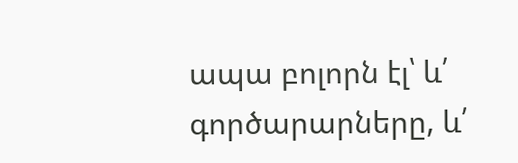ապա բոլորն էլ՝ և՛ գործարարները, և՛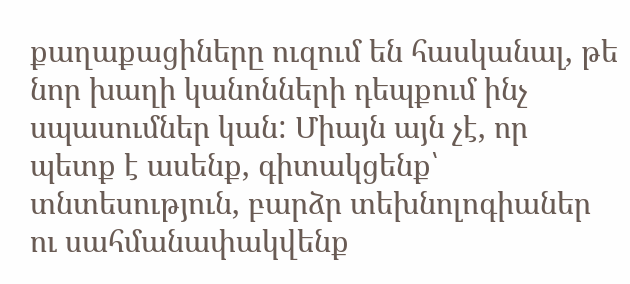քաղաքացիները ուզում են հասկանալ, թե նոր խաղի կանոնների դեպքում ինչ սպասումներ կան: Միայն այն չէ, որ պետք է ասենք, գիտակցենք՝ տնտեսություն, բարձր տեխնոլոգիաներ ու սահմանափակվենք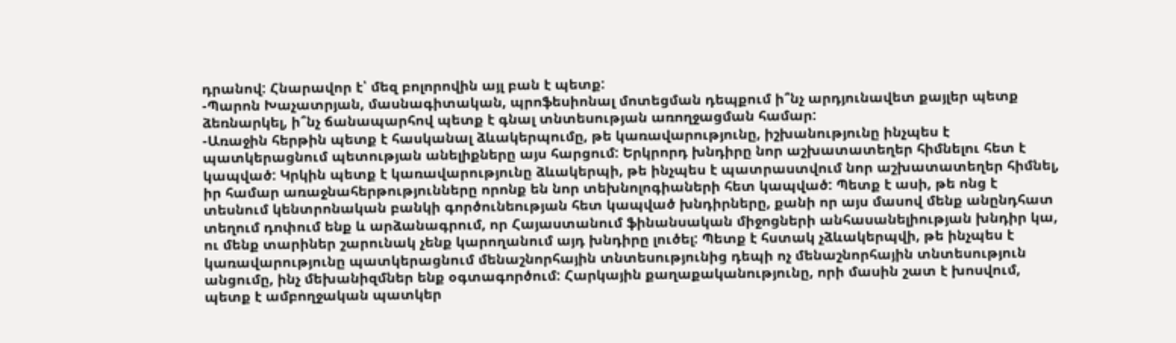դրանով: Հնարավոր է՝ մեզ բոլորովին այլ բան է պետք:
-Պարոն Խաչատրյան, մասնագիտական, պրոֆեսիոնալ մոտեցման դեպքում ի՞նչ արդյունավետ քայլեր պետք ձեռնարկել, ի՞նչ ճանապարհով պետք է գնալ տնտեսության առողջացման համար:
-Առաջին հերթին պետք է հասկանալ ձևակերպումը, թե կառավարությունը, իշխանությունը ինչպես է պատկերացնում պետության անելիքները այս հարցում: Երկրորդ խնդիրը նոր աշխատատեղեր հիմնելու հետ է կապված: Կրկին պետք է կառավարությունը ձևակերպի, թե ինչպես է պատրաստվում նոր աշխատատեղեր հիմնել, իր համար առաջնահերթությունները որոնք են նոր տեխնոլոգիաների հետ կապված: Պետք է ասի, թե ոնց է տեսնում կենտրոնական բանկի գործունեության հետ կապված խնդիրները, քանի որ այս մասով մենք անընդհատ տեղում դոփում ենք և արձանագրում, որ Հայաստանում ֆինանսական միջոցների անհասանելիության խնդիր կա, ու մենք տարիներ շարունակ չենք կարողանում այդ խնդիրը լուծել: Պետք է հստակ չձևակերպվի, թե ինչպես է կառավարությունը պատկերացնում մենաշնորհային տնտեսությունից դեպի ոչ մենաշնորհային տնտեսություն անցումը, ինչ մեխանիզմներ ենք օգտագործում: Հարկային քաղաքականությունը, որի մասին շատ է խոսվում, պետք է ամբողջական պատկեր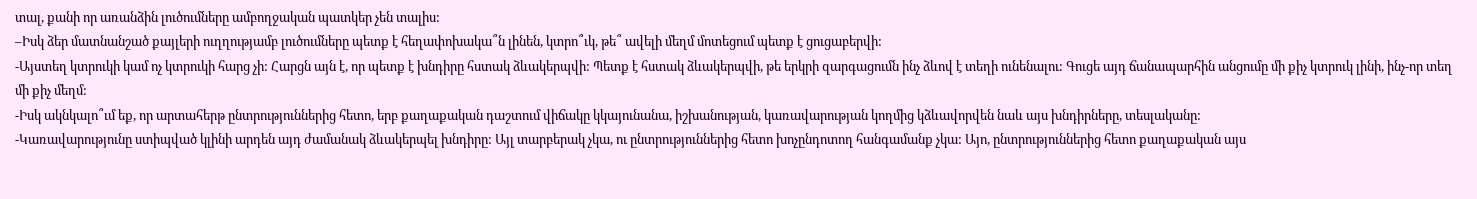տալ, քանի որ առանձին լուծումները ամբողջական պատկեր չեն տալիս:
–Իսկ ձեր մատնանշած քայլերի ուղղությամբ լուծումները պետք է հեղափոխակա՞ն լինեն, կտրո՞ւկ, թե՞ ավելի մեղմ մոտեցում պետք է ցուցաբերվի:
-Այստեղ կտրուկի կամ ոչ կտրուկի հարց չի: Հարցն այն է, որ պետք է խնդիրը հստակ ձևակերպվի: Պետք է հստակ ձևակերպվի, թե երկրի զարգացումն ինչ ձևով է տեղի ունենալու: Գուցե այդ ճանապարհին անցումը մի քիչ կտրուկ լինի, ինչ-որ տեղ մի քիչ մեղմ:
-Իսկ ակնկալո՞ւմ եք, որ արտահերթ ընտրություններից հետո, երբ քաղաքական դաշտում վիճակը կկայունանա, իշխանության, կառավարության կողմից կձևավորվեն նաև այս խնդիրները, տեսլականը:
-Կառավարությունը ստիպված կլինի արդեն այդ ժամանակ ձևակերպել խնդիրը: Այլ տարբերակ չկա, ու ընտրություններից հետո խոչընդոտող հանգամանք չկա: Այո, ընտրություններից հետո քաղաքական այս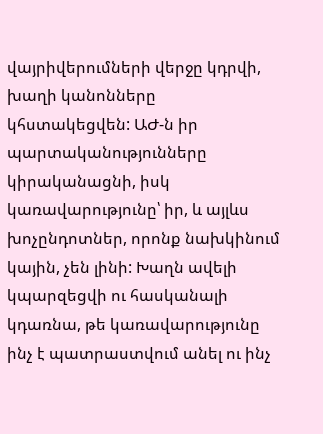վայրիվերումների վերջը կդրվի, խաղի կանոնները կհստակեցվեն: ԱԺ-ն իր պարտականությունները կիրականացնի, իսկ կառավարությունը՝ իր, և այլևս խոչընդոտներ, որոնք նախկինում կային, չեն լինի: Խաղն ավելի կպարզեցվի ու հասկանալի կդառնա, թե կառավարությունը ինչ է պատրաստվում անել ու ինչ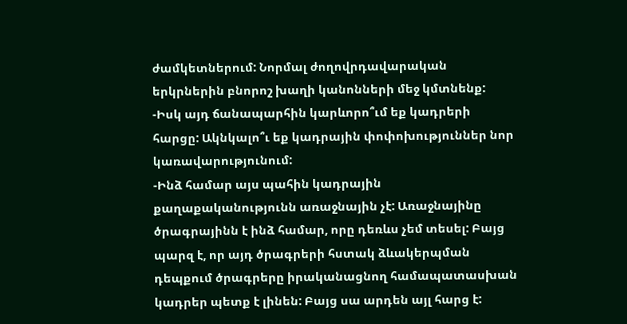ժամկետներում: Նորմալ ժողովրդավարական երկրներին բնորոշ խաղի կանոնների մեջ կմտնենք:
-Իսկ այդ ճանապարհին կարևորո՞ւմ եք կադրերի հարցը: Ակնկալո՞ւ եք կադրային փոփոխություններ նոր կառավարությունում:
-Ինձ համար այս պահին կադրային քաղաքականությունն առաջնային չէ: Առաջնայինը ծրագրայինն է ինձ համար, որը դեռևս չեմ տեսել: Բայց պարզ է, որ այդ ծրագրերի հստակ ձևակերպման դեպքում ծրագրերը իրականացնող համապատասխան կադրեր պետք է լինեն: Բայց սա արդեն այլ հարց է: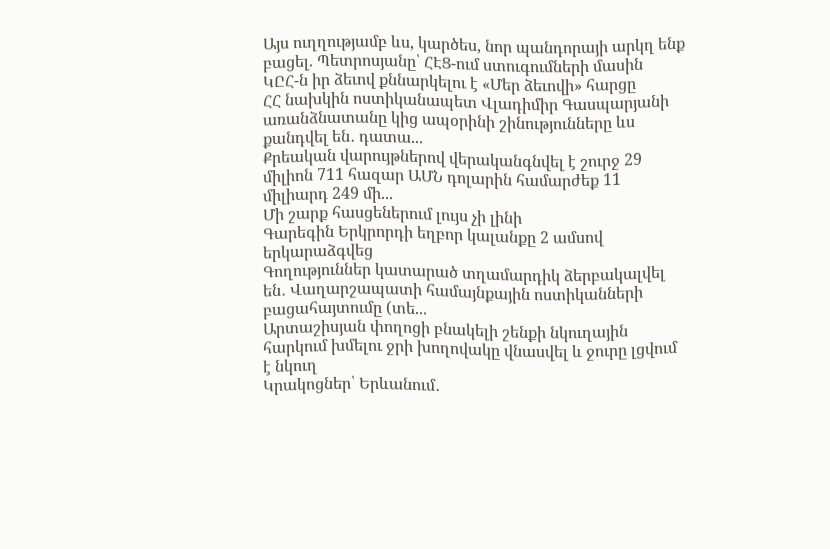Այս ուղղությամբ ևս, կարծես, նոր պանդորայի արկղ ենք բացել. Պետրոսյանը՝ ՀԷՑ-ում ստուգումների մասին
ԿԸՀ-ն իր ձեւով քննարկելու է «Մեր ձեւովի» հարցը
ՀՀ նախկին ոստիկանապետ Վլադիմիր Գասպարյանի առանձնատանը կից ապօրինի շինությունները ևս քանդվել են․ դատա...
Քրեական վարույթներով վերականգնվել է շուրջ 29 միլիոն 711 հազար ԱՄՆ դոլարին համարժեք 11 միլիարդ 249 մի...
Մի շարք հասցեներում լույս չի լինի
Գարեգին Երկրորդի եղբոր կալանքը 2 ամսով երկարաձգվեց
Գողություններ կատարած տղամարդիկ ձերբակալվել են․ Վաղարշապատի համայնքային ոստիկանների բացահայտումը (տե...
Արտաշիսյան փողոցի բնակելի շենքի նկուղային հարկում խմելու ջրի խողովակը վնասվել և ջուրը լցվում է նկուղ
Կրակոցներ՝ Երևանում․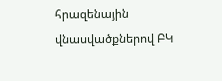հրազենային վնասվածքներով ԲԿ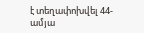է տեղափոխվել 44-ամյա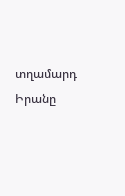տղամարդ
Իրանը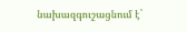նախազգուշացնում է`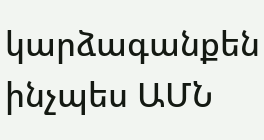կարձագանքեն ինչպես ԱՄՆ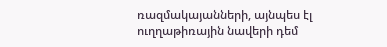ռազմակայանների, այնպես էլ ուղղաթիռային նավերի դեմ